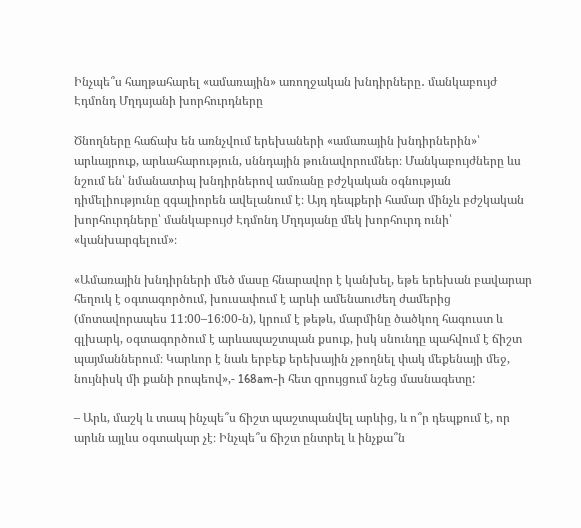Ինչպե՞ս հաղթահարել «ամառային» առողջական խնդիրները․ մանկաբույժ Էդմոնդ Մղդսյանի խորհուրդները

Ծնողները հաճախ են առնչվում երեխաների «ամառային խնդիրներին»՝ արևայրուք, արևահարություն, սննդային թունավորումներ։ Մանկաբույժները ևս նշում են՝ նմանատիպ խնդիրներով ամռանը բժշկական օգնության դիմելիությունը զգալիորեն ավելանում է։ Այդ դեպքերի համար մինչև բժշկական խորհուրդները՝ մանկաբույժ Էդմոնդ Մղդսյանը մեկ խորհուրդ ունի՝ «կանխարգելում»։

«Ամառային խնդիրների մեծ մասը հնարավոր է կանխել, եթե երեխան բավարար հեղուկ է օգտագործում, խուսափում է արևի ամենաուժեղ ժամերից (մոտավորապես 11:00–16:00-ն), կրում է թեթև, մարմինը ծածկող հագուստ և գլխարկ, օգտագործում է արևապաշտպան քսուք, իսկ սնունդը պահվում է ճիշտ պայմաններում։ Կարևոր է նաև երբեք երեխային չթողնել փակ մեքենայի մեջ, նույնիսկ մի քանի րոպեով»,- 168am-ի հետ զրույցում նշեց մասնագետը:

– Արև, մաշկ և տապ ինչպե՞ս ճիշտ պաշտպանվել արևից, և ո՞ր դեպքում է, որ արևն այլևս օգտակար չէ։ Ինչպե՞ս ճիշտ ընտրել և ինչքա՞ն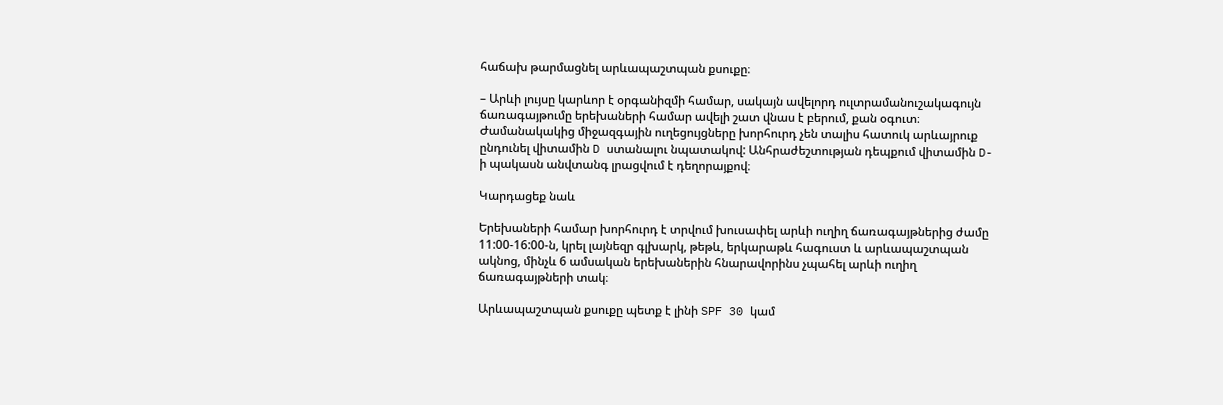հաճախ թարմացնել արևապաշտպան քսուքը։

– Արևի լույսը կարևոր է օրգանիզմի համար, սակայն ավելորդ ուլտրամանուշակագույն ճառագայթումը երեխաների համար ավելի շատ վնաս է բերում, քան օգուտ։ Ժամանակակից միջազգային ուղեցույցները խորհուրդ չեն տալիս հատուկ արևայրուք ընդունել վիտամին D ստանալու նպատակով: Անհրաժեշտության դեպքում վիտամին D-ի պակասն անվտանգ լրացվում է դեղորայքով։

Կարդացեք նաև

Երեխաների համար խորհուրդ է տրվում խուսափել արևի ուղիղ ճառագայթներից ժամը 11:00-16:00-ն, կրել լայնեզր գլխարկ, թեթև, երկարաթև հագուստ և արևապաշտպան ակնոց, մինչև 6 ամսական երեխաներին հնարավորինս չպահել արևի ուղիղ ճառագայթների տակ։

Արևապաշտպան քսուքը պետք է լինի SPF 30 կամ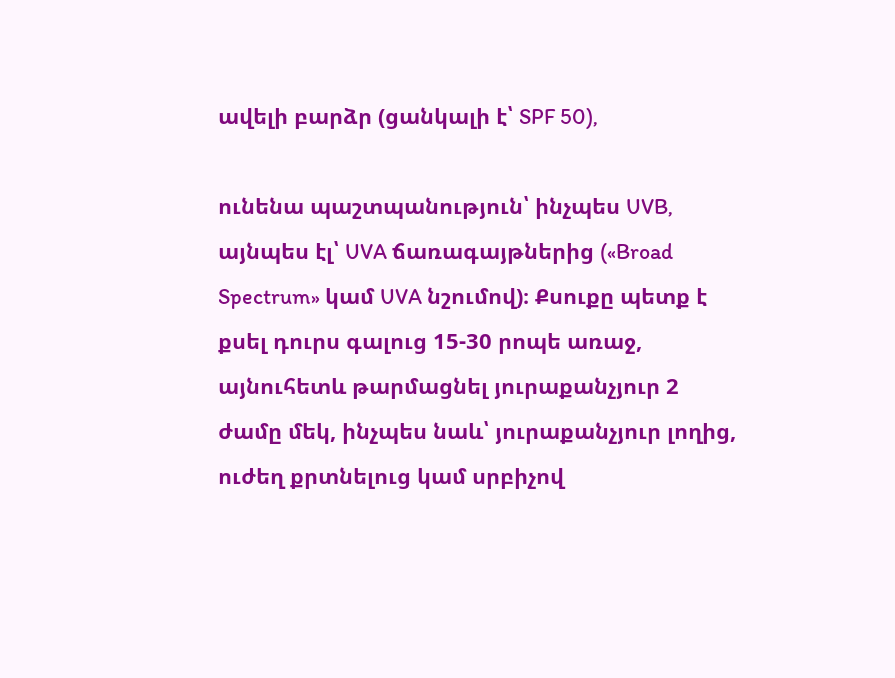ավելի բարձր (ցանկալի է՝ SPF 50),

ունենա պաշտպանություն՝ ինչպես UVB, այնպես էլ՝ UVA ճառագայթներից («Broad Spectrum» կամ UVA նշումով)։ Քսուքը պետք է քսել դուրս գալուց 15-30 րոպե առաջ, այնուհետև թարմացնել յուրաքանչյուր 2 ժամը մեկ, ինչպես նաև՝ յուրաքանչյուր լողից, ուժեղ քրտնելուց կամ սրբիչով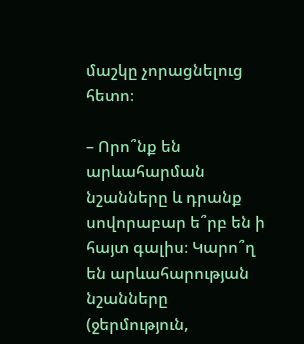մաշկը չորացնելուց հետո։

– Որո՞նք են արևահարման նշանները և դրանք սովորաբար ե՞րբ են ի հայտ գալիս։ Կարո՞ղ են արևահարության նշանները (ջերմություն,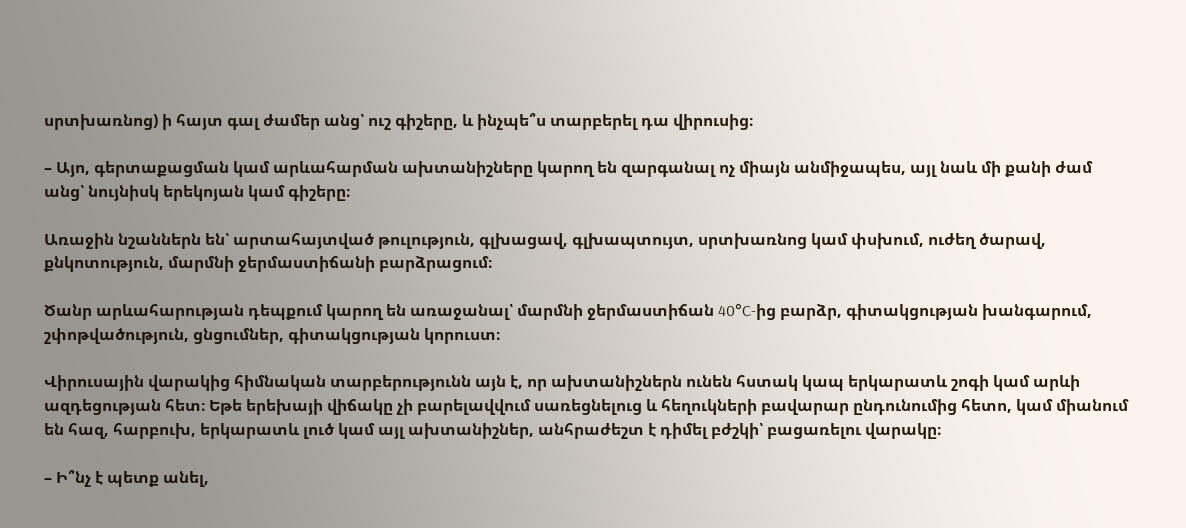սրտխառնոց) ի հայտ գալ ժամեր անց՝ ուշ գիշերը, և ինչպե՞ս տարբերել դա վիրուսից։

– Այո, գերտաքացման կամ արևահարման ախտանիշները կարող են զարգանալ ոչ միայն անմիջապես, այլ նաև մի քանի ժամ անց՝ նույնիսկ երեկոյան կամ գիշերը։

Առաջին նշաններն են՝ արտահայտված թուլություն, գլխացավ, գլխապտույտ, սրտխառնոց կամ փսխում, ուժեղ ծարավ, քնկոտություն, մարմնի ջերմաստիճանի բարձրացում։

Ծանր արևահարության դեպքում կարող են առաջանալ՝ մարմնի ջերմաստիճան 40°C-ից բարձր, գիտակցության խանգարում, շփոթվածություն, ցնցումներ, գիտակցության կորուստ։

Վիրուսային վարակից հիմնական տարբերությունն այն է, որ ախտանիշներն ունեն հստակ կապ երկարատև շոգի կամ արևի ազդեցության հետ։ Եթե երեխայի վիճակը չի բարելավվում սառեցնելուց և հեղուկների բավարար ընդունումից հետո, կամ միանում են հազ, հարբուխ, երկարատև լուծ կամ այլ ախտանիշներ, անհրաժեշտ է դիմել բժշկի՝ բացառելու վարակը։

– Ի՞նչ է պետք անել,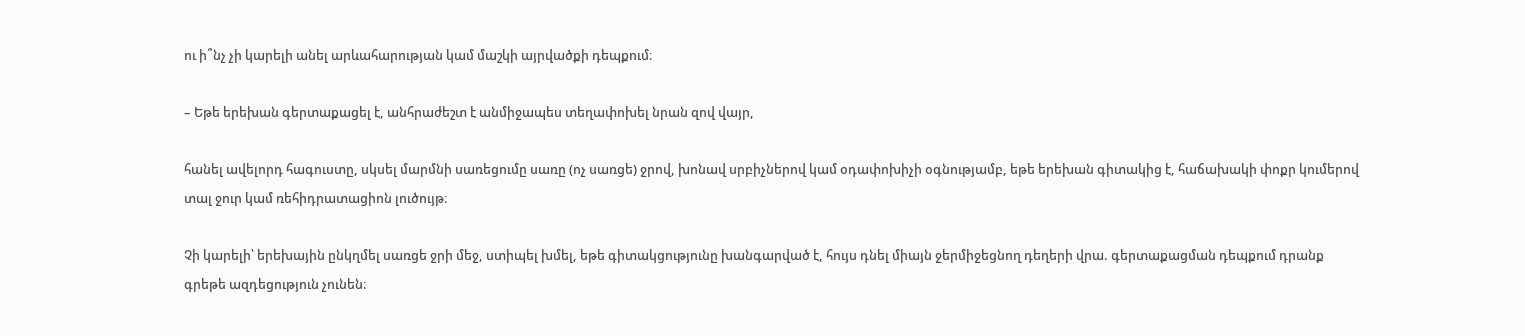ու ի՞նչ չի կարելի անել արևահարության կամ մաշկի այրվածքի դեպքում։

– Եթե երեխան գերտաքացել է, անհրաժեշտ է անմիջապես տեղափոխել նրան զով վայր,

հանել ավելորդ հագուստը, սկսել մարմնի սառեցումը սառը (ոչ սառցե) ջրով, խոնավ սրբիչներով կամ օդափոխիչի օգնությամբ, եթե երեխան գիտակից է, հաճախակի փոքր կումերով տալ ջուր կամ ռեհիդրատացիոն լուծույթ։

Չի կարելի՝ երեխային ընկղմել սառցե ջրի մեջ, ստիպել խմել, եթե գիտակցությունը խանգարված է, հույս դնել միայն ջերմիջեցնող դեղերի վրա. գերտաքացման դեպքում դրանք գրեթե ազդեցություն չունեն։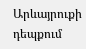Արևայրուքի դեպքում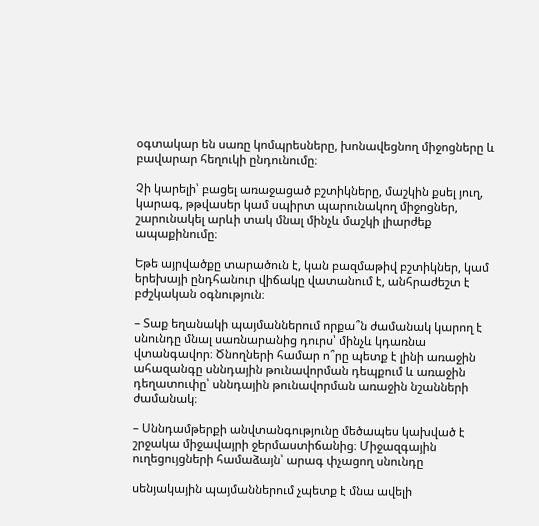օգտակար են սառը կոմպրեսները, խոնավեցնող միջոցները և բավարար հեղուկի ընդունումը։

Չի կարելի՝ բացել առաջացած բշտիկները, մաշկին քսել յուղ, կարագ, թթվասեր կամ սպիրտ պարունակող միջոցներ, շարունակել արևի տակ մնալ մինչև մաշկի լիարժեք ապաքինումը։

Եթե այրվածքը տարածուն է, կան բազմաթիվ բշտիկներ, կամ երեխայի ընդհանուր վիճակը վատանում է, անհրաժեշտ է բժշկական օգնություն։

– Տաք եղանակի պայմաններում որքա՞ն ժամանակ կարող է սնունդը մնալ սառնարանից դուրս՝ մինչև կդառնա վտանգավոր։ Ծնողների համար ո՞րը պետք է լինի առաջին ահազանգը սննդային թունավորման դեպքում և առաջին դեղատուփը՝ սննդային թունավորման առաջին նշանների ժամանակ։

– Սննդամթերքի անվտանգությունը մեծապես կախված է շրջակա միջավայրի ջերմաստիճանից։ Միջազգային ուղեցույցների համաձայն՝ արագ փչացող սնունդը

սենյակային պայմաններում չպետք է մնա ավելի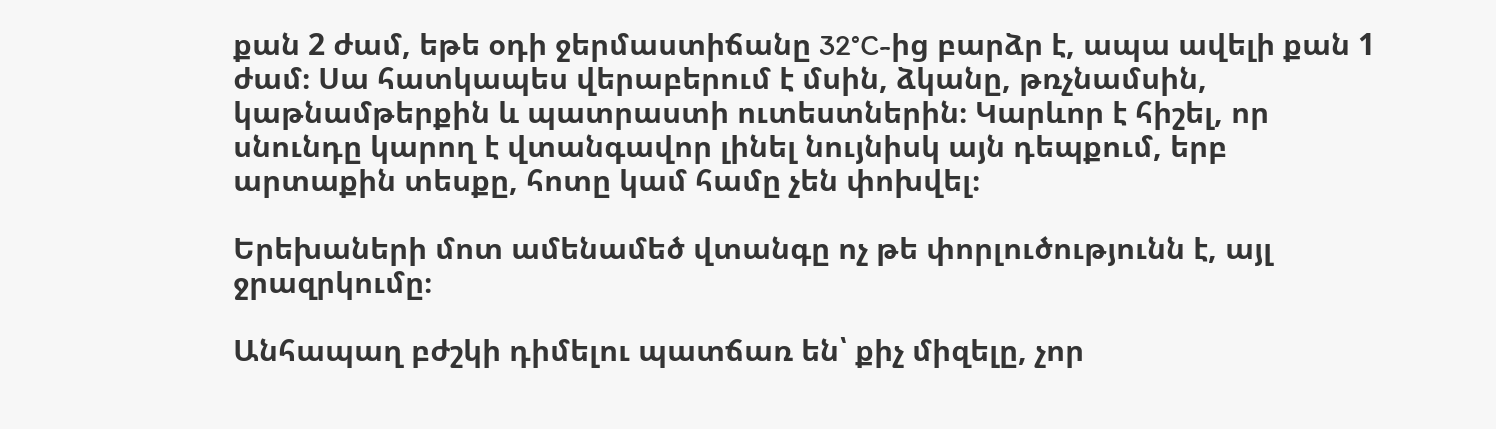քան 2 ժամ, եթե օդի ջերմաստիճանը 32°C-ից բարձր է, ապա ավելի քան 1 ժամ։ Սա հատկապես վերաբերում է մսին, ձկանը, թռչնամսին, կաթնամթերքին և պատրաստի ուտեստներին։ Կարևոր է հիշել, որ սնունդը կարող է վտանգավոր լինել նույնիսկ այն դեպքում, երբ արտաքին տեսքը, հոտը կամ համը չեն փոխվել։

Երեխաների մոտ ամենամեծ վտանգը ոչ թե փորլուծությունն է, այլ ջրազրկումը։

Անհապաղ բժշկի դիմելու պատճառ են՝ քիչ միզելը, չոր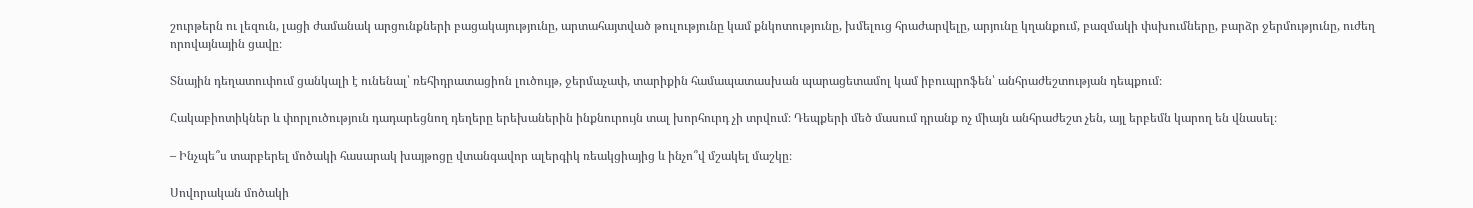շուրթերն ու լեզուն, լացի ժամանակ արցունքների բացակայությունը, արտահայտված թուլությունը կամ քնկոտությունը, խմելուց հրաժարվելը, արյունը կղանքում, բազմակի փսխումները, բարձր ջերմությունը, ուժեղ որովայնային ցավը։

Տնային դեղատուփում ցանկալի է ունենալ՝ ռեհիդրատացիոն լուծույթ, ջերմաչափ, տարիքին համապատասխան պարացետամոլ կամ իբուպրոֆեն՝ անհրաժեշտության դեպքում։

Հակաբիոտիկներ և փորլուծություն դադարեցնող դեղերը երեխաներին ինքնուրույն տալ խորհուրդ չի տրվում։ Դեպքերի մեծ մասում դրանք ոչ միայն անհրաժեշտ չեն, այլ երբեմն կարող են վնասել։

– Ինչպե՞ս տարբերել մոծակի հասարակ խայթոցը վտանգավոր ալերգիկ ռեակցիայից և ինչո՞վ մշակել մաշկը։

Սովորական մոծակի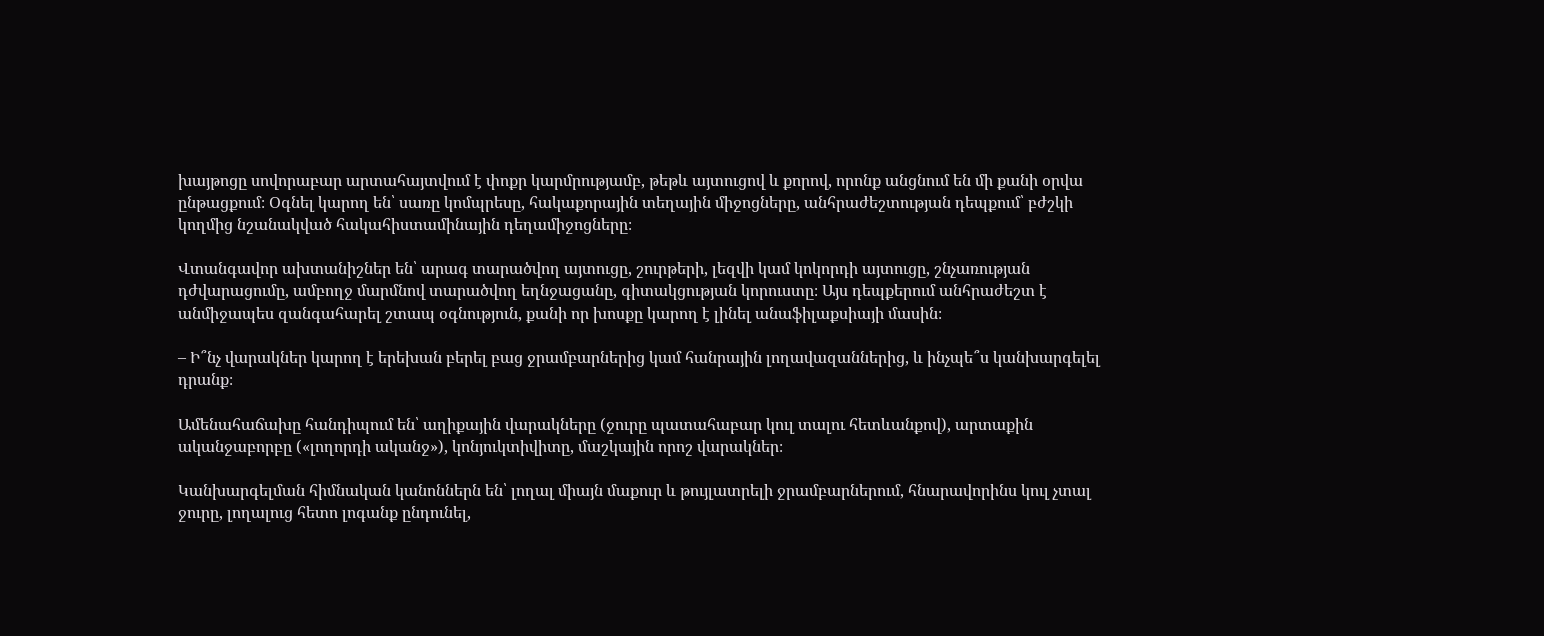խայթոցը սովորաբար արտահայտվում է փոքր կարմրությամբ, թեթև այտուցով և քորով, որոնք անցնում են մի քանի օրվա ընթացքում։ Օգնել կարող են՝ սառը կոմպրեսը, հակաքորային տեղային միջոցները, անհրաժեշտության դեպքում՝ բժշկի կողմից նշանակված հակահիստամինային դեղամիջոցները։

Վտանգավոր ախտանիշներ են՝ արագ տարածվող այտուցը, շուրթերի, լեզվի կամ կոկորդի այտուցը, շնչառության դժվարացումը, ամբողջ մարմնով տարածվող եղնջացանը, գիտակցության կորուստը։ Այս դեպքերում անհրաժեշտ է անմիջապես զանգահարել շտապ օգնություն, քանի որ խոսքը կարող է լինել անաֆիլաքսիայի մասին։

– Ի՞նչ վարակներ կարող է երեխան բերել բաց ջրամբարներից կամ հանրային լողավազաններից, և ինչպե՞ս կանխարգելել դրանք։

Ամենահաճախը հանդիպում են՝ աղիքային վարակները (ջուրը պատահաբար կուլ տալու հետևանքով), արտաքին ականջաբորբը («լողորդի ականջ»), կոնյուկտիվիտը, մաշկային որոշ վարակներ։

Կանխարգելման հիմնական կանոններն են՝ լողալ միայն մաքուր և թույլատրելի ջրամբարներում, հնարավորինս կուլ չտալ ջուրը, լողալուց հետո լոգանք ընդունել,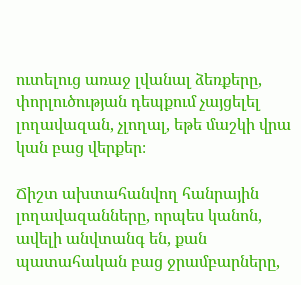ուտելուց առաջ լվանալ ձեռքերը, փորլուծության դեպքում չայցելել լողավազան, չլողալ, եթե մաշկի վրա կան բաց վերքեր։

Ճիշտ ախտահանվող հանրային լողավազանները, որպես կանոն, ավելի անվտանգ են, քան պատահական բաց ջրամբարները,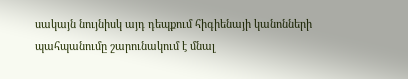սակայն նույնիսկ այդ դեպքում հիգիենայի կանոնների պահպանումը շարունակում է մնալ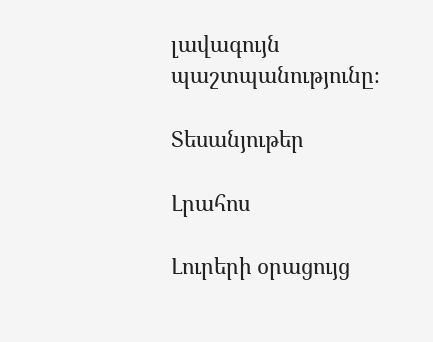լավագույն պաշտպանությունը։

Տեսանյութեր

Լրահոս

Լուրերի օրացույց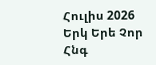Հուլիս 2026
Երկ Երե Չոր Հնգ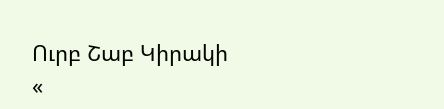Ուրբ Շաբ Կիրակի
«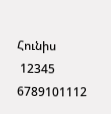Հունիս
 12345
6789101112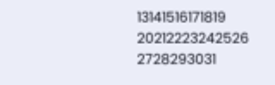13141516171819
20212223242526
2728293031